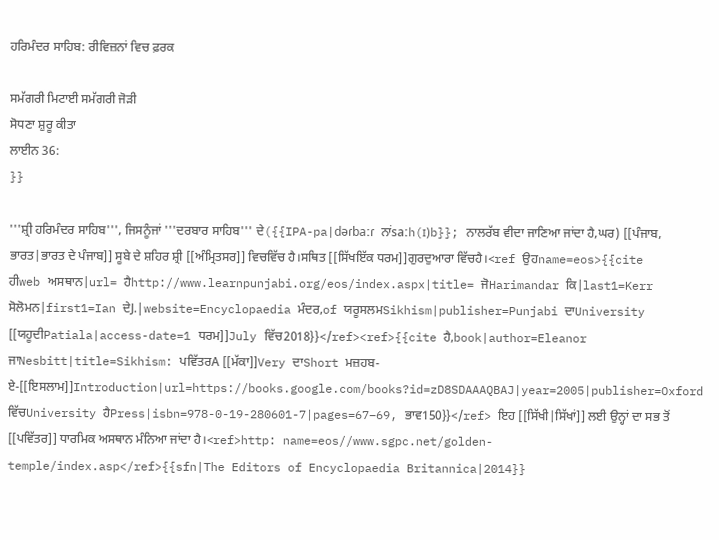ਹਰਿਮੰਦਰ ਸਾਹਿਬ: ਰੀਵਿਜ਼ਨਾਂ ਵਿਚ ਫ਼ਰਕ

ਸਮੱਗਰੀ ਮਿਟਾਈ ਸਮੱਗਰੀ ਜੋੜੀ
ਸੋਧਣਾ ਸ਼ੁਰੂ ਕੀਤਾ
ਲਾਈਨ 36:
}}

'''ਸ਼੍ਰੀ ਹਰਿਮੰਦਰ ਸਾਹਿਬ''', ਜਿਸਨੂੰਜਾਂ '''ਦਰਬਾਰ ਸਾਹਿਬ''' ਦੇ({{IPA-pa|dəɾbaːɾ ਨਾਂsaːh(ɪ)b}}; ਨਾਲਰੱਬ ਵੀਦਾ ਜਾਣਿਆ ਜਾਂਦਾ ਹੈ,ਘਰ) [[ਪੰਜਾਬ, ਭਾਰਤ|ਭਾਰਤ ਦੇ ਪੰਜਾਬ]] ਸੂਬੇ ਦੇ ਸ਼ਹਿਰ ਸ਼੍ਰੀ [[ਅੰਮ੍ਰਿਤਸਰ]] ਵਿਚਵਿੱਚ ਹੈ।ਸਥਿਤ [[ਸਿੱਖਇੱਕ ਧਰਮ]]ਗੁਰਦੁਆਰਾ ਵਿੱਚਹੈ।<ref ਉਹname=eos>{{cite ਹੀweb ਅਸਥਾਨ|url= ਹੈhttp://www.learnpunjabi.org/eos/index.aspx|title= ਜੋHarimandar ਕਿ|last1=Kerr ਸੋਲੋਮਨ|first1=Ian ਦੇJ.|website=Encyclopaedia ਮੰਦਰ,of ਯਰੂਸਲਮSikhism|publisher=Punjabi ਦਾUniversity [[ਯਹੂਦੀPatiala|access-date=1 ਧਰਮ]]July ਵਿੱਚ2018}}</ref><ref>{{cite ਹੈ,book|author=Eleanor ਜਾNesbitt|title=Sikhism: ਪਵਿੱਤਰA [[ਮੱਕਾ]]Very ਦਾShort ਮਜ਼ਹਬ-ਏ-[[ਇਸਲਾਮ]]Introduction|url=https://books.google.com/books?id=zD8SDAAAQBAJ|year=2005|publisher=Oxford ਵਿੱਚUniversity ਹੈPress|isbn=978-0-19-280601-7|pages=67–69, ਭਾਵ150}}</ref> ਇਹ [[ਸਿੱਖੀ|ਸਿੱਖਾਂ]] ਲਈ ਉਨ੍ਹਾਂ ਦਾ ਸਭ ਤੋਂ [[ਪਵਿੱਤਰ]] ਧਾਰਮਿਕ ਅਸਥਾਨ ਮੰਨਿਆ ਜਾਂਦਾ ਹੈ।<ref>http: name=eos//www.sgpc.net/golden-temple/index.asp</ref>{{sfn|The Editors of Encyclopaedia Britannica|2014}}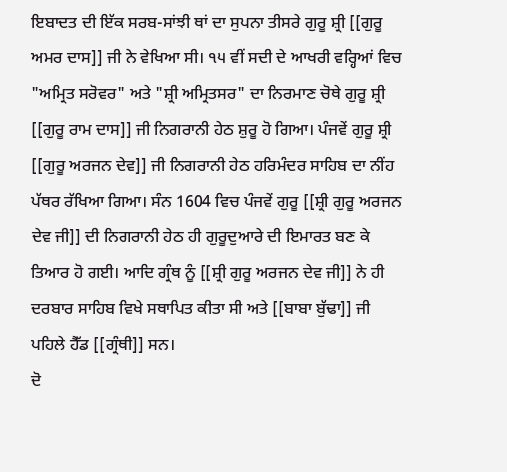ਇਬਾਦਤ ਦੀ ਇੱਕ ਸਰਬ-ਸਾਂਝੀ ਥਾਂ ਦਾ ਸੁਪਨਾ ਤੀਸਰੇ ਗੁਰੂ ਸ਼੍ਰੀ [[ਗੁਰੂ ਅਮਰ ਦਾਸ]] ਜੀ ਨੇ ਵੇਖਿਆ ਸੀ। ੧੫ ਵੀਂ ਸਦੀ ਦੇ ਆਖਰੀ ਵਰ੍ਹਿਆਂ ਵਿਚ "ਅਮ੍ਰਿਤ ਸਰੋਵਰ" ਅਤੇ "ਸ਼੍ਰੀ ਅਮ੍ਰਿਤਸਰ" ਦਾ ਨਿਰਮਾਣ ਚੋਥੇ ਗੁਰੂ ਸ਼੍ਰੀ [[ਗੁਰੂ ਰਾਮ ਦਾਸ]] ਜੀ ਨਿਗਰਾਨੀ ਹੇਠ ਸ਼ੁਰੂ ਹੋ ਗਿਆ। ਪੰਜਵੇਂ ਗੁਰੂ ਸ਼੍ਰੀ [[ਗੁਰੂ ਅਰਜਨ ਦੇਵ]] ਜੀ ਨਿਗਰਾਨੀ ਹੇਠ ਹਰਿਮੰਦਰ ਸਾਹਿਬ ਦਾ ਨੀਂਹ ਪੱਥਰ ਰੱਖਿਆ ਗਿਆ। ਸੰਨ 1604 ਵਿਚ ਪੰਜਵੇਂ ਗੁਰੂ [[ਸ਼੍ਰੀ ਗੁਰੂ ਅਰਜਨ ਦੇਵ ਜੀ]] ਦੀ ਨਿਗਰਾਨੀ ਹੇਠ ਹੀ ਗੁਰੂਦੁਆਰੇ ਦੀ ਇਮਾਰਤ ਬਣ ਕੇ ਤਿਆਰ ਹੋ ਗਈ। ਆਦਿ ਗ੍ਰੰਥ ਨੂੰ [[ਸ਼੍ਰੀ ਗੁਰੂ ਅਰਜਨ ਦੇਵ ਜੀ]] ਨੇ ਹੀ ਦਰਬਾਰ ਸਾਹਿਬ ਵਿਖੇ ਸਥਾਪਿਤ ਕੀਤਾ ਸੀ ਅਤੇ [[ਬਾਬਾ ਬੁੱਢਾ]] ਜੀ ਪਹਿਲੇ ਹੈੱਡ [[ਗ੍ਰੰਥੀ]] ਸਨ।
ਦੋ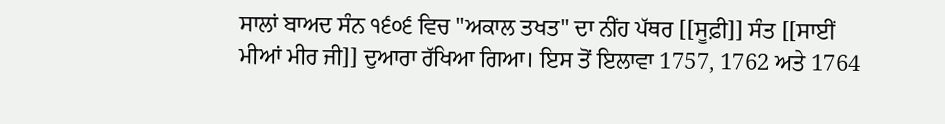ਸਾਲਾਂ ਬਾਅਦ ਸੰਨ ੧੬੦੬ ਵਿਚ "ਅਕਾਲ ਤਖਤ" ਦਾ ਨੀਂਹ ਪੱਥਰ [[ਸੂਫ਼ੀ]] ਸੰਤ [[ਸਾਈਂ ਮੀਆਂ ਮੀਰ ਜੀ]] ਦੁਆਰਾ ਰੱਖਿਆ ਗਿਆ। ਇਸ ਤੋਂ ਇਲਾਵਾ 1757, 1762 ਅਤੇ 1764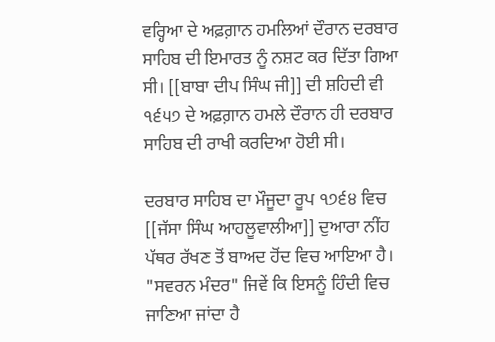ਵਰ੍ਹਿਆ ਦੇ ਅਫ਼ਗ਼ਾਨ ਹਮਲਿਆਂ ਦੌਰਾਨ ਦਰਬਾਰ ਸਾਹਿਬ ਦੀ ਇਮਾਰਤ ਨੂੰ ਨਸ਼ਟ ਕਰ ਦਿੱਤਾ ਗਿਆ ਸੀ। [[ਬਾਬਾ ਦੀਪ ਸਿੰਘ ਜੀ]] ਦੀ ਸ਼ਹਿਦੀ ਵੀ ੧੬੫੭ ਦੇ ਅਫ਼ਗ਼ਾਨ ਹਮਲੇ ਦੌਰਾਨ ਹੀ ਦਰਬਾਰ ਸਾਹਿਬ ਦੀ ਰਾਖੀ ਕਰਦਿਆ ਹੋਈ ਸੀ।

ਦਰਬਾਰ ਸਾਹਿਬ ਦਾ ਮੌਜੂਦਾ ਰੂਪ ੧੭੬੪ ਵਿਚ [[ਜੱਸਾ ਸਿੰਘ ਆਹਲੂਵਾਲੀਆ]] ਦੁਆਰਾ ਨੀਂਹ ਪੱਥਰ ਰੱਖਣ ਤੋਂ ਬਾਅਦ ਹੋਂਦ ਵਿਚ ਆਇਆ ਹੈ। "ਸਵਰਨ ਮੰਦਰ" ਜਿਵੇਂ ਕਿ ਇਸਨੂੰ ਹਿੰਦੀ ਵਿਚ ਜਾਣਿਆ ਜਾਂਦਾ ਹੈ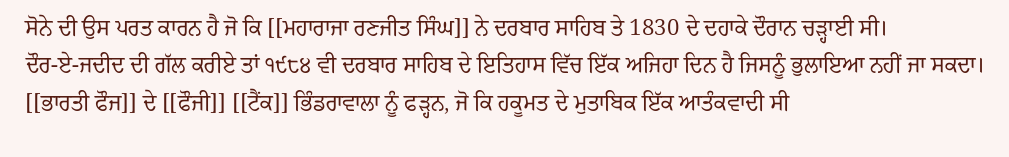ਸੋਨੇ ਦੀ ਉਸ ਪਰਤ ਕਾਰਨ ਹੈ ਜੋ ਕਿ [[ਮਹਾਰਾਜਾ ਰਣਜੀਤ ਸਿੰਘ]] ਨੇ ਦਰਬਾਰ ਸਾਹਿਬ ਤੇ 1830 ਦੇ ਦਹਾਕੇ ਦੌਰਾਨ ਚੜ੍ਹਾਈ ਸੀ।
ਦੌਰ-ਏ-ਜਦੀਦ ਦੀ ਗੱਲ ਕਰੀਏ ਤਾਂ ੧੯੮੪ ਵੀ ਦਰਬਾਰ ਸਾਹਿਬ ਦੇ ਇਤਿਹਾਸ ਵਿੱਚ ਇੱਕ ਅਜਿਹਾ ਦਿਨ ਹੈ ਜਿਸਨੂੰ ਭੁਲਾਇਆ ਨਹੀਂ ਜਾ ਸਕਦਾ। [[ਭਾਰਤੀ ਫੌਜ]] ਦੇ [[ਫੌਜੀ]] [[ਟੈਂਕ]] ਭਿੰਡਰਾਵਾਲਾ ਨੂੰ ਫੜ੍ਹਨ, ਜੋ ਕਿ ਹਕੂਮਤ ਦੇ ਮੁਤਾਬਿਕ ਇੱਕ ਆਤੰਕਵਾਦੀ ਸੀ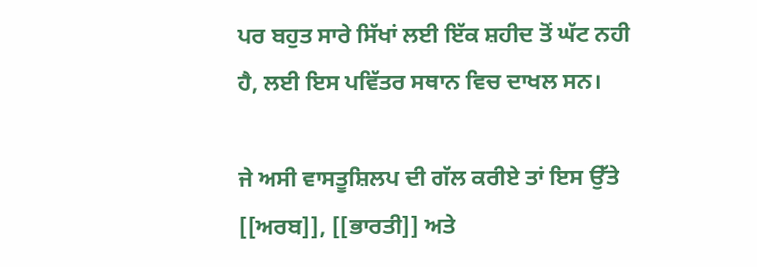ਪਰ ਬਹੁਤ ਸਾਰੇ ਸਿੱਖਾਂ ਲਈ ਇੱਕ ਸ਼ਹੀਦ ਤੋਂ ਘੱਟ ਨਹੀ ਹੈ, ਲਈ ਇਸ ਪਵਿੱਤਰ ਸਥਾਨ ਵਿਚ ਦਾਖਲ ਸਨ।

ਜੇ ਅਸੀ ਵਾਸਤੂਸ਼ਿਲਪ ਦੀ ਗੱਲ ਕਰੀਏ ਤਾਂ ਇਸ ਉੱਤੇ [[ਅਰਬ]], [[ਭਾਰਤੀ]] ਅਤੇ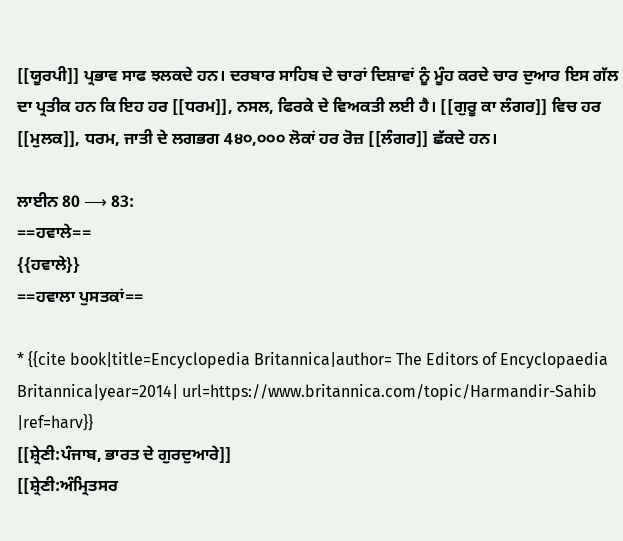[[ਯੂਰਪੀ]] ਪ੍ਰਭਾਵ ਸਾਫ ਝਲਕਦੇ ਹਨ। ਦਰਬਾਰ ਸਾਹਿਬ ਦੇ ਚਾਰਾਂ ਦਿਸ਼ਾਵਾਂ ਨੂੰ ਮੂੰਹ ਕਰਦੇ ਚਾਰ ਦੁਆਰ ਇਸ ਗੱਲ ਦਾ ਪ੍ਰਤੀਕ ਹਨ ਕਿ ਇਹ ਹਰ [[ਧਰਮ]], ਨਸਲ, ਫਿਰਕੇ ਦੇ ਵਿਅਕਤੀ ਲਈ ਹੈ। [[ਗੁਰੂ ਕਾ ਲੰਗਰ]] ਵਿਚ ਹਰ [[ਮੁਲਕ]], ਧਰਮ, ਜਾਤੀ ਦੇ ਲਗਭਗ 4੪੦,੦੦੦ ਲੋਕਾਂ ਹਰ ਰੋਜ਼ [[ਲੰਗਰ]] ਛੱਕਦੇ ਹਨ।

ਲਾਈਨ 80 ⟶ 83:
==ਹਵਾਲੇ==
{{ਹਵਾਲੇ}}
==ਹਵਾਲਾ ਪੁਸਤਕਾਂ==

* {{cite book|title=Encyclopedia Britannica|author= The Editors of Encyclopaedia Britannica|year=2014| url=https://www.britannica.com/topic/Harmandir-Sahib |ref=harv}}
[[ਸ਼੍ਰੇਣੀ:ਪੰਜਾਬ, ਭਾਰਤ ਦੇ ਗੁਰਦੁਆਰੇ]]
[[ਸ਼੍ਰੇਣੀ:ਅੰਮ੍ਰਿਤਸਰ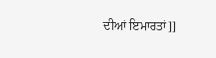ਦੀਆਂ ਇਮਾਰਤਾਂ]]